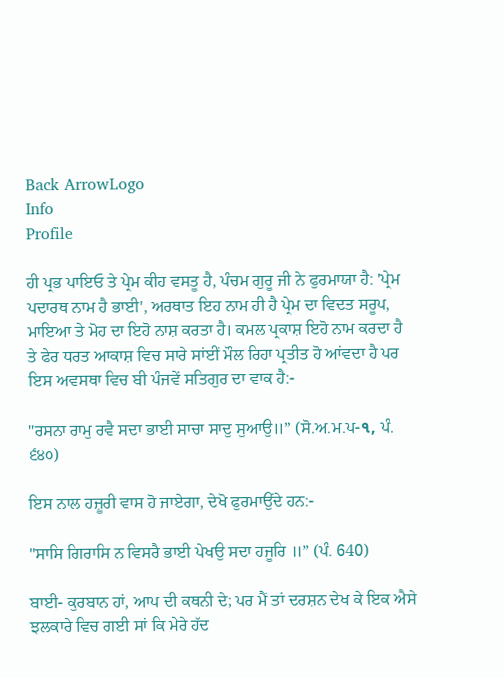Back ArrowLogo
Info
Profile

ਹੀ ਪ੍ਰਭ ਪਾਇਓ ਤੇ ਪ੍ਰੇਮ ਕੀਹ ਵਸਤੂ ਹੈ, ਪੰਚਮ ਗੁਰੂ ਜੀ ਨੇ ਫੁਰਮਾਯਾ ਹੈ: 'ਪ੍ਰੇਮ ਪਦਾਰਥ ਨਾਮ ਹੈ ਭਾਈ', ਅਰਥਾਤ ਇਹ ਨਾਮ ਹੀ ਹੈ ਪ੍ਰੇਮ ਦਾ ਵਿਦਤ ਸਰੂਪ, ਮਾਇਆ ਤੇ ਮੋਹ ਦਾ ਇਹੋ ਨਾਸ਼ ਕਰਤਾ ਹੈ। ਕਮਲ ਪ੍ਰਕਾਸ਼ ਇਹੋ ਨਾਮ ਕਰਦਾ ਹੈ ਤੇ ਫੇਰ ਧਰਤ ਆਕਾਸ਼ ਵਿਚ ਸਾਰੇ ਸਾਂਈਂ ਮੌਲ ਰਿਹਾ ਪ੍ਰਤੀਤ ਹੋ ਆਂਵਦਾ ਹੈ ਪਰ ਇਸ ਅਵਸਥਾ ਵਿਚ ਬੀ ਪੰਜਵੇਂ ਸਤਿਗੁਰ ਦਾ ਵਾਕ ਹੈ:-

"ਰਸਨਾ ਰਾਮੁ ਰਵੈ ਸਦਾ ਭਾਈ ਸਾਚਾ ਸਾਦੁ ਸੁਆਉ॥” (ਸੋ.ਅ.ਮ.ਪ-૧, ਪੰ. ੬੪੦)

ਇਸ ਨਾਲ ਹਜ਼ੂਰੀ ਵਾਸ ਹੋ ਜਾਏਗਾ, ਦੇਖੋ ਫੁਰਮਾਉਂਦੇ ਹਨ:-

"ਸਾਸਿ ਗਿਰਾਸਿ ਨ ਵਿਸਰੈ ਭਾਈ ਪੇਖਉ ਸਦਾ ਹਜੂਰਿ ॥” (ਪੰ. 640)

ਬਾਈ- ਕੁਰਬਾਨ ਹਾਂ, ਆਪ ਦੀ ਕਥਨੀ ਦੇ; ਪਰ ਮੈਂ ਤਾਂ ਦਰਸ਼ਨ ਦੇਖ ਕੇ ਇਕ ਐਸੇ ਝਲਕਾਰੇ ਵਿਚ ਗਈ ਸਾਂ ਕਿ ਮੇਰੇ ਹੱਦ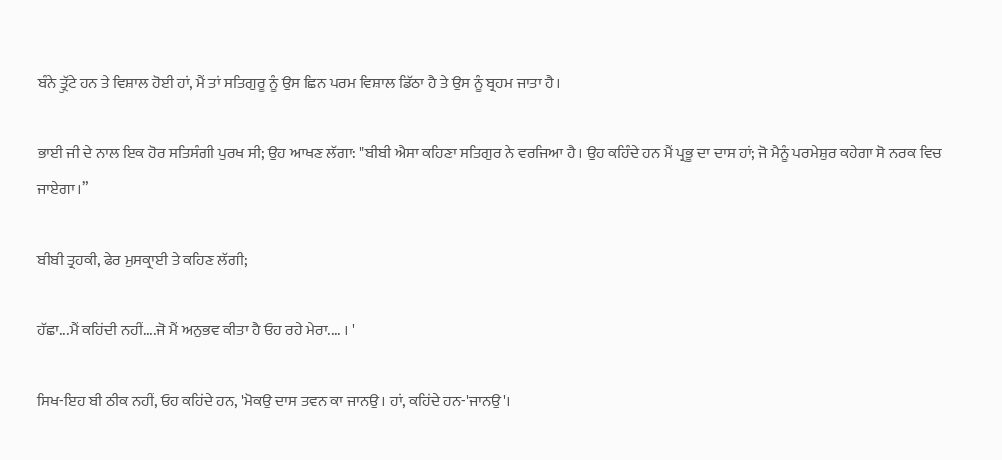ਬੰਨੇ ਤ੍ਰੁੱਟੇ ਹਨ ਤੇ ਵਿਸ਼ਾਲ ਹੋਈ ਹਾਂ, ਮੈਂ ਤਾਂ ਸਤਿਗੁਰੂ ਨੂੰ ਉਸ ਛਿਨ ਪਰਮ ਵਿਸ਼ਾਲ ਡਿੱਠਾ ਹੈ ਤੇ ਉਸ ਨੂੰ ਬ੍ਰਹਮ ਜਾਤਾ ਹੈ।

ਭਾਈ ਜੀ ਦੇ ਨਾਲ ਇਕ ਹੋਰ ਸਤਿਸੰਗੀ ਪੁਰਖ ਸੀ; ਉਹ ਆਖਣ ਲੱਗਾ: "ਬੀਬੀ ਐਸਾ ਕਹਿਣਾ ਸਤਿਗੁਰ ਨੇ ਵਰਜਿਆ ਹੈ। ਉਹ ਕਹਿੰਦੇ ਹਨ ਮੈਂ ਪ੍ਰਭੂ ਦਾ ਦਾਸ ਹਾਂ; ਜੋ ਮੈਨੂੰ ਪਰਮੇਸ਼ੁਰ ਕਹੇਗਾ ਸੋ ਨਰਕ ਵਿਚ ਜਾਏਗਾ।”

ਬੀਬੀ ਤ੍ਰਹਕੀ, ਫੇਰ ਮੁਸਕ੍ਰਾਈ ਤੇ ਕਹਿਣ ਲੱਗੀ;

ਹੱਛਾ...ਮੈਂ ਕਹਿਂਦੀ ਨਹੀਂ....ਜੋ ਮੈਂ ਅਨੁਭਵ ਕੀਤਾ ਹੈ ਓਹ ਰਹੇ ਮੇਰਾ.... । '

ਸਿਖ-ਇਹ ਬੀ ਠੀਕ ਨਹੀਂ, ਓਹ ਕਹਿਂਦੇ ਹਨ, 'ਮੋਕਉ ਦਾਸ ਤਵਨ ਕਾ ਜਾਨਉ। ਹਾਂ, ਕਹਿਂਦੇ ਹਨ-'ਜਾਨਉ'।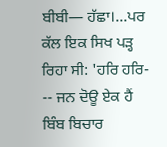ਬੀਬੀ— ਹੱਛਾ।...ਪਰ ਕੱਲ ਇਕ ਸਿਖ ਪੜ੍ਹ ਰਿਹਾ ਸੀ: 'ਹਰਿ ਹਰਿ- -- ਜਨ ਦੋਊ ਏਕ ਹੈਂ ਬਿੰਬ ਬਿਚਾਰ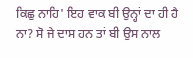ਕਿਛੁ ਨਾਹਿ' ਇਹ ਵਾਕ ਬੀ ਉਨ੍ਹਾਂ ਦਾ ਹੀ ਹੈ ਨਾ? ਸੋ ਜੇ ਦਾਸ ਹਨ ਤਾਂ ਬੀ ਉਸ ਨਾਲ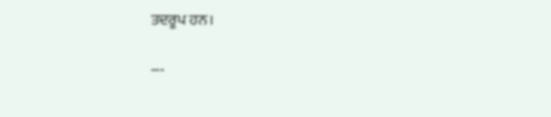ਤਦਰੂਪ ਹਨ।

---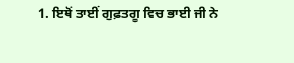1. ਇਥੋਂ ਤਾਈਂ ਗੁਫ਼ਤਗੂ ਵਿਚ ਭਾਈ ਜੀ ਨੇ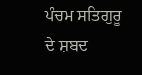ਪੰਚਮ ਸਤਿਗੁਰੂ ਦੇ ਸ਼ਬਦ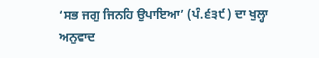‘ਸਭ ਜਗੁ ਜਿਨਹਿ ਉਪਾਇਆ’ (ਪੰ.੬੩੯) ਦਾ ਖੁਲ੍ਹਾ ਅਨੁਵਾਦ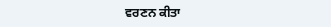ਵਰਣਨ ਕੀਤਾ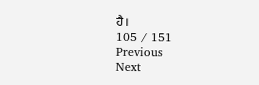ਹੈ।
105 / 151
Previous
Next